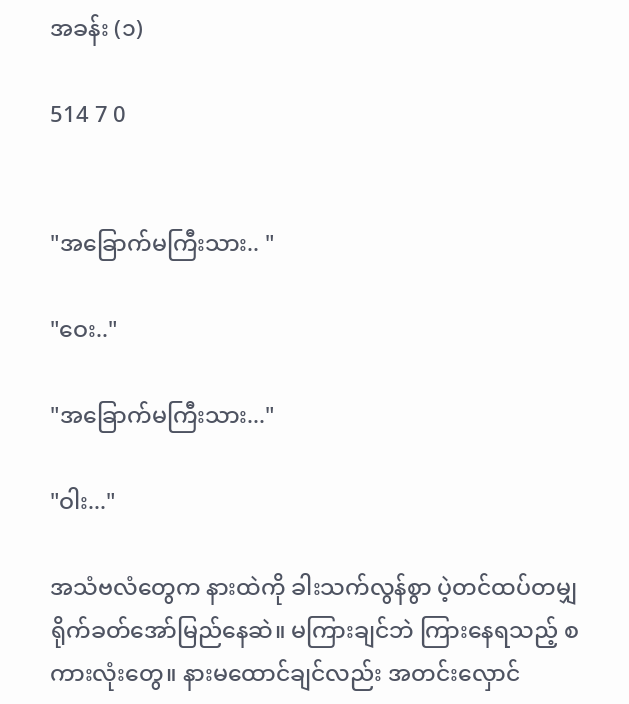အခန်း (၁)

514 7 0


"အခြောက်မကြီးသား.. "

"ဝေး.."

"အခြောက်မကြီးသား..."

"ဝါး..."

အသံဗလံတွေက နားထဲကို ခါးသက်လွန်စွာ ပဲ့တင်ထပ်တမျှ ရိုက်ခတ်အော်မြည်နေဆဲ။ မကြားချင်ဘဲ ကြားနေရသည့် စကားလုံးတွေ။ နားမထောင်ချင်လည်း အတင်းလှောင်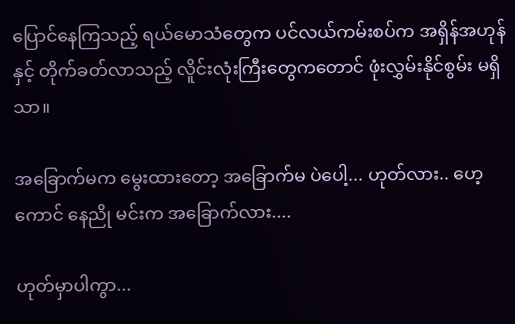ပြောင်နေကြသည့် ရယ်မောသံတွေက ပင်လယ်ကမ်းစပ်က အရှိန်အဟုန်နှင့် တိုက်ခတ်လာသည့် လိူင်းလုံးကြီးတွေကတောင် ဖုံးလွှမ်းနိုင်စွမ်း မရှိသာ။

အခြောက်မက မွေးထားတော့ အခြောက်မ ပဲပေါ့... ဟုတ်လား.. ဟေ့ကောင် နေညို မင်းက အခြောက်လား....

ဟုတ်မှာပါကွာ...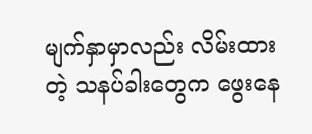မျက်နှာမှာလည်း လိမ်းထားတဲ့ သနပ်ခါးတွေက ဖွေးနေ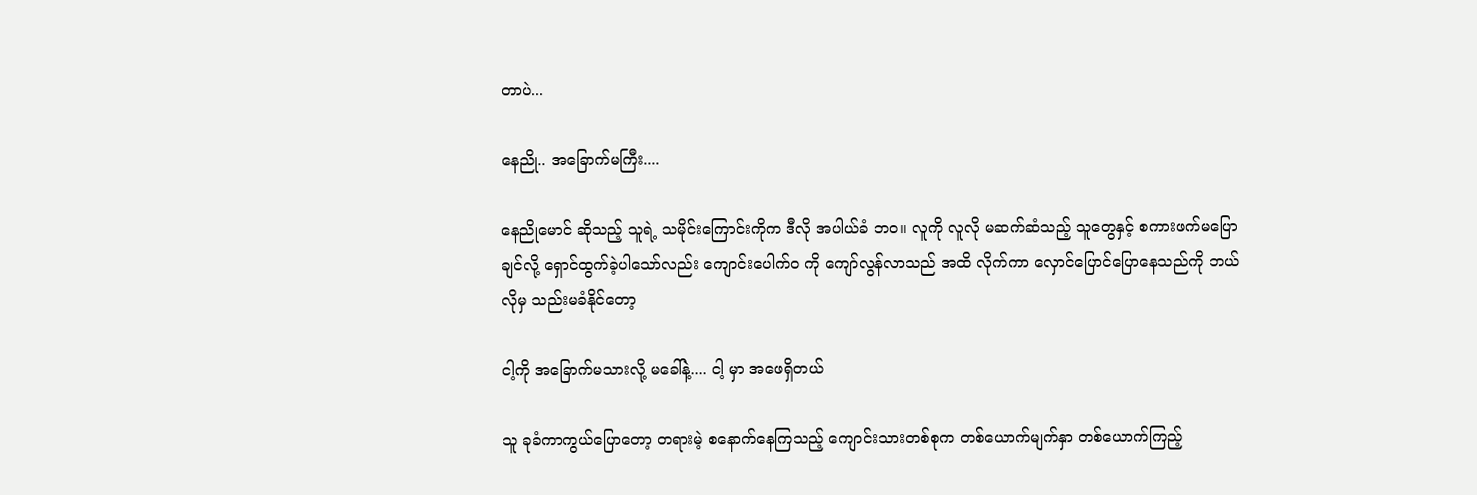တာပဲ...

နေညို.. အခြောက်မကြီး....

နေညိုမောင် ဆိုသည့် သူရဲ့ သမိုင်းကြောင်းကိုက ဒီလို အပါယ်ခံ ဘဝ။ လူကို လူလို မဆက်ဆံသည့် သူတွေနှင့် စကားဖက်မပြောချင်လို့ ရှောင်ထွက်ခဲ့ပါသော်လည်း ကျောင်းပေါက်ဝ ကို ကျော်လွန်လာသည် အထိ လိုက်ကာ လှောင်ပြောင်ပြောနေသည်ကို ဘယ်လိုမှ သည်းမခံနိုင်တော့

ငါ့ကို အခြောက်မသားလို့ မခေါ်နဲ့.... ငါ့ မှာ အဖေရှိတယ်

သူ ခုခံကာကွယ်ပြောတော့ တရားမဲ့ စနောက်နေကြသည့် ကျောင်းသားတစ်စုက တစ်ယောက်မျက်နှာ တစ်ယောက်ကြည့်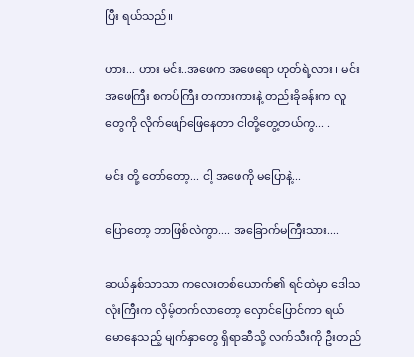ပြီး ရယ်သည်။

ဟား... ဟား မင်း..အဖေက အဖေရော ဟုတ်ရဲ့လား ၊ မင်း အဖေကြီး စကပ်ကြီး တကားကားနဲ့ တည်းခိုခန်းက လူတွေကို လိုက်ဖျော်ဖြေနေတာ ငါတို့တွေ့တယ်ကွ... .

မင်း တို့ တော်တော့... ငါ့ အဖေကို မပြောနဲ့...

ပြောတော့ ဘာဖြစ်လဲကွာ.... အခြောက်မကြီးသား....

ဆယ်နှစ်သာသာ ကလေးတစ်ယောက်၏ ရင်ထဲမှာ ဒေါသလုံးကြီးက လှိမ့်တက်လာတော့ လှောင်ပြောင်ကာ ရယ်မောနေသည့် မျက်နှာတွေ ရှိရာဆီသို့ လက်သီးကို ဦးတည်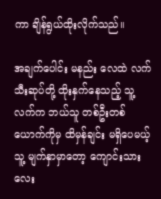ကာ ချိန်ရွယ်ထိုးလိုက်သည်။

အချက်ပေါင်း မနည်း လေထဲ လက်သီးဆုပ်တို့ ထိုးနှက်နေသည့် သူ့ လက်က ဘယ်သူ တစ်ဦးတစ်ယောက်ကိုမှ ထိမှန်ချင်း မရှိပေမယ့် သူ့ မျက်နှာမှာတော့ ကျောင်းသား လေး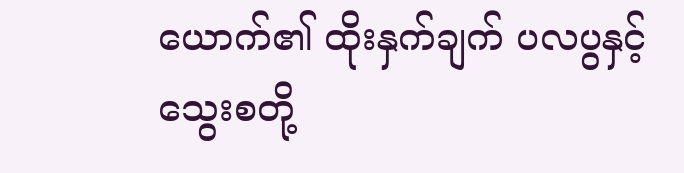ယောက်၏ ထိုးနှက်ချက် ပလပွနှင့် သွေးစတို့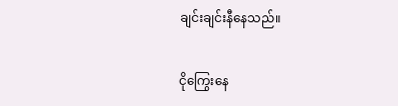ချင်းချင်းနီနေသည်။

ငိုကြွေးနေ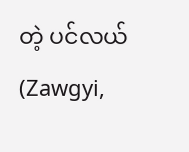တဲ့ ပင်လယ် (Zawgyi,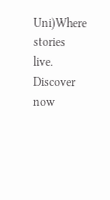Uni)Where stories live. Discover now